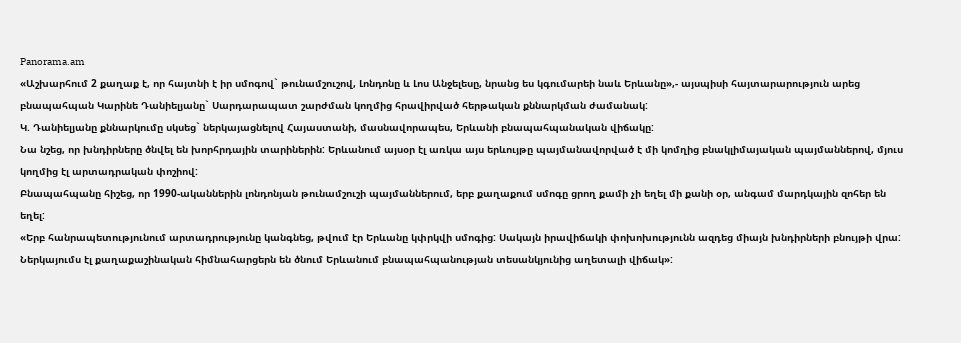Panorama.am
«Աշխարհում 2 քաղաք է, որ հայտնի է իր սմոգով` թունամշուշով, Լոնդոնը և Լոս Անջելեսը, նրանց ես կգումարեի նաև Երևանը»,- այսպիսի հայտարարություն արեց բնապահպան Կարինե Դանիելյանը` Սարդարապատ շարժման կողմից հրավիրված հերթական քննարկման ժամանակ:
Կ. Դանիելյանը քննարկումը սկսեց` ներկայացնելով Հայաստանի, մասնավորապես, Երևանի բնապահպանական վիճակը:
Նա նշեց, որ խնդիրները ծնվել են խորհրդային տարիներին: Երևանում այսօր էլ առկա այս երևույթը պայմանավորված է մի կոմղից բնակլիմայական պայմաններով, մյուս կողմից էլ արտադրական փոշիով:
Բնապահպանը հիշեց, որ 1990-ականներին լոնդոնյան թունամշուշի պայմաններում, երբ քաղաքում սմոգը ցրող քամի չի եղել մի քանի օր, անգամ մարդկային զոհեր են եղել:
«Երբ հանրապետությունում արտադրությունը կանգնեց, թվում էր Երևանը կփրկվի սմոգից: Սակայն իրավիճակի փոխոխությունն ազդեց միայն խնդիրների բնույթի վրա: Ներկայումս էլ քաղաքաշինական հիմնահարցերն են ծնում Երևանում բնապահպանության տեսանկյունից աղետալի վիճակ»: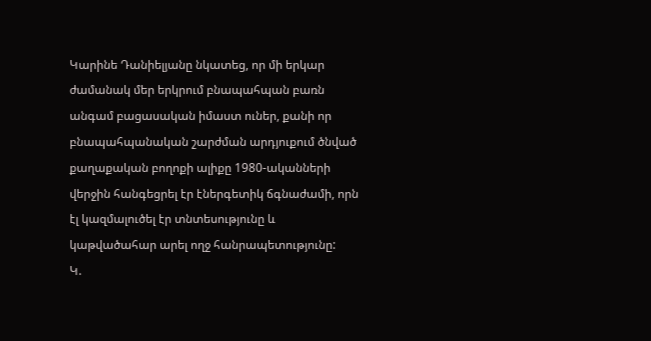Կարինե Դանիելյանը նկատեց, որ մի երկար ժամանակ մեր երկրում բնապահպան բառն անգամ բացասական իմաստ ուներ, քանի որ բնապահպանական շարժման արդյուքում ծնված քաղաքական բողոքի ալիքը 1980-ականների վերջին հանգեցրել էր էներգետիկ ճգնաժամի, որն էլ կազմալուծել էր տնտեսությունը և կաթվածահար արել ողջ հանրապետությունը:
Կ.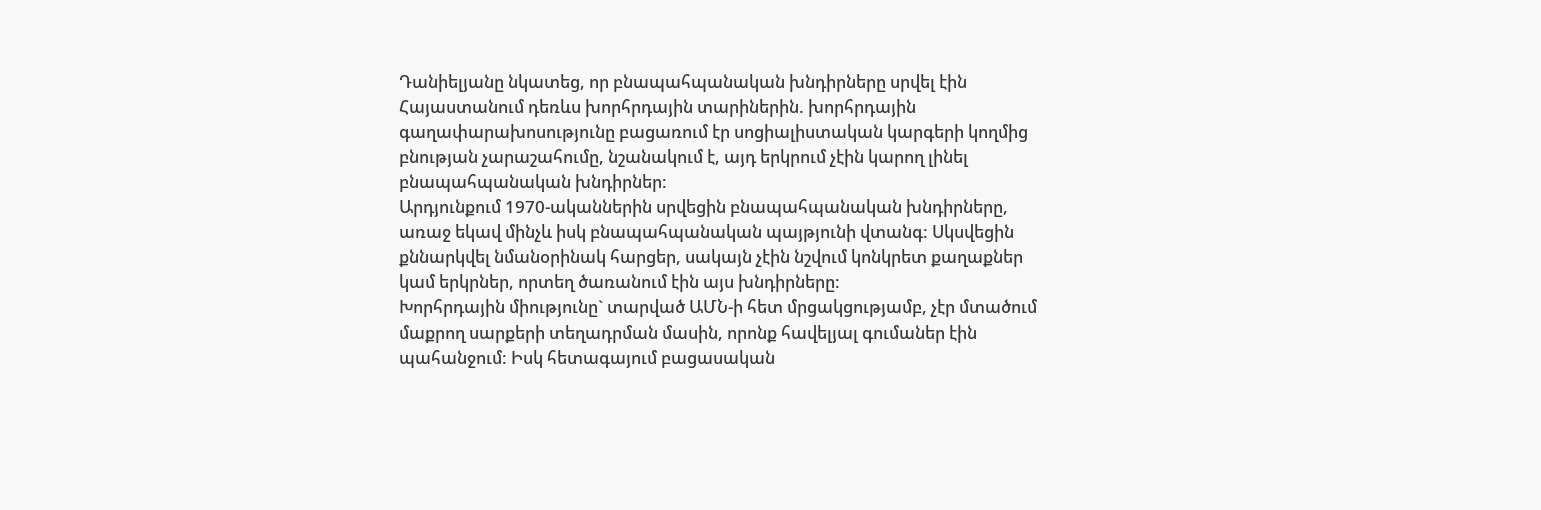Դանիելյանը նկատեց, որ բնապահպանական խնդիրները սրվել էին Հայաստանում դեռևս խորհրդային տարիներին. խորհրդային գաղափարախոսությունը բացառում էր սոցիալիստական կարգերի կողմից բնության չարաշահումը, նշանակում է, այդ երկրում չէին կարող լինել բնապահպանական խնդիրներ:
Արդյունքում 1970-ականներին սրվեցին բնապահպանական խնդիրները, առաջ եկավ մինչև իսկ բնապահպանական պայթյունի վտանգ: Սկսվեցին քննարկվել նմանօրինակ հարցեր, սակայն չէին նշվում կոնկրետ քաղաքներ կամ երկրներ, որտեղ ծառանում էին այս խնդիրները:
Խորհրդային միությունը` տարված ԱՄՆ-ի հետ մրցակցությամբ, չէր մտածում մաքրող սարքերի տեղադրման մասին, որոնք հավելյալ գումաներ էին պահանջում: Իսկ հետագայում բացասական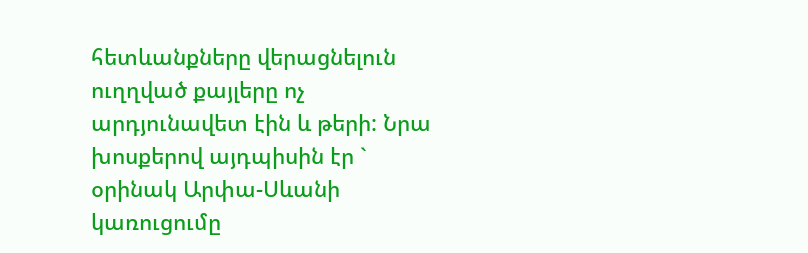հետևանքները վերացնելուն ուղղված քայլերը ոչ արդյունավետ էին և թերի: Նրա խոսքերով այդպիսին էր ` օրինակ Արփա-Սևանի կառուցումը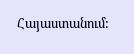Հայաստանում: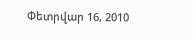Փետրվար 16, 2010